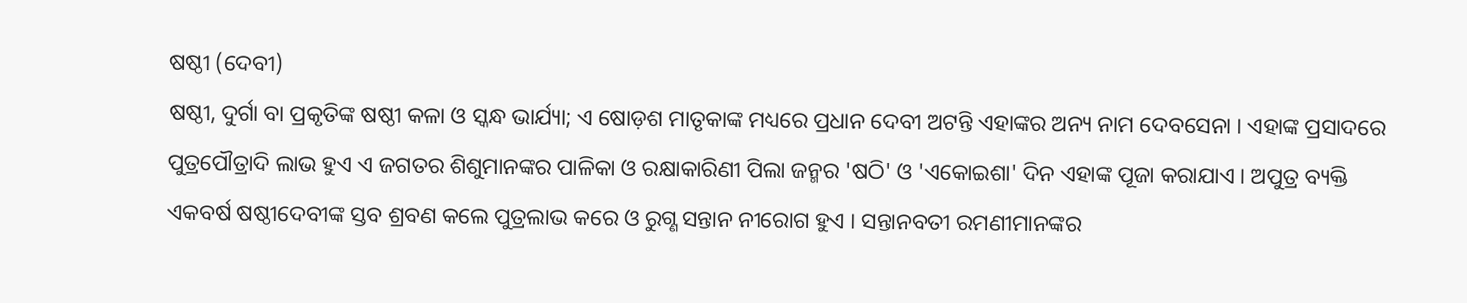ଷଷ୍ଠୀ (ଦେବୀ)
ଷଷ୍ଠୀ, ଦୁର୍ଗା ବା ପ୍ରକୃତିଙ୍କ ଷଷ୍ଠୀ କଳା ଓ ସ୍କନ୍ଧ ଭାର୍ଯ୍ୟା; ଏ ଷୋଡ଼ଶ ମାତୃକାଙ୍କ ମଧ୍ୟରେ ପ୍ରଧାନ ଦେବୀ ଅଟନ୍ତି ଏହାଙ୍କର ଅନ୍ୟ ନାମ ଦେବସେନା । ଏହାଙ୍କ ପ୍ରସାଦରେ ପୁତ୍ରପୌତ୍ରାଦି ଲାଭ ହୁଏ ଏ ଜଗତର ଶିଶୁମାନଙ୍କର ପାଳିକା ଓ ରକ୍ଷାକାରିଣୀ ପିଲା ଜନ୍ମର 'ଷଠି' ଓ 'ଏକୋଇଶା' ଦିନ ଏହାଙ୍କ ପୂଜା କରାଯାଏ । ଅପୁତ୍ର ବ୍ୟକ୍ତି ଏକବର୍ଷ ଷଷ୍ଠୀଦେବୀଙ୍କ ସ୍ତବ ଶ୍ରବଣ କଲେ ପୁତ୍ରଲାଭ କରେ ଓ ରୁଗ୍ଣ ସନ୍ତାନ ନୀରୋଗ ହୁଏ । ସନ୍ତାନବତୀ ରମଣୀମାନଙ୍କର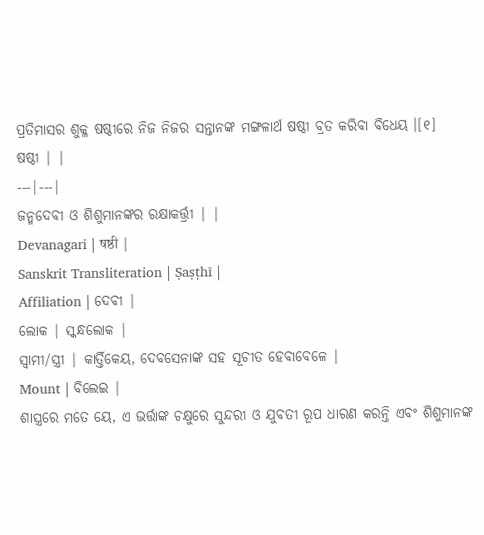ପ୍ରତିମାସର ଶୁକ୍ଳ ଷଷ୍ଠୀରେ ନିଜ ନିଜର ସନ୍ତାନଙ୍କ ମଙ୍ଗଳାର୍ଥ ଷଷ୍ଠୀ ବ୍ରତ କରିବା ବିଧେୟ ।[୧]
ଷଷ୍ଠୀ | |
---|---|
ଜନ୍ମଦେବୀ ଓ ଶିଶୁମାନଙ୍କର ରକ୍ଷାକର୍ତ୍ତ୍ରୀ | |
Devanagari | षष्ठी |
Sanskrit Transliteration | Ṣaṣṭhī |
Affiliation | ଦେବୀ |
ଲୋକ | ସ୍କନ୍ଧଲୋକ |
ସ୍ୱାମୀ/ସ୍ତ୍ରୀ | କାର୍ତ୍ତିକେୟ, ଦେବସେନାଙ୍କ ସହ ସୂଚୀତ ହେବାବେଳେ |
Mount | ବିଲେଇ |
ଶାସ୍ତ୍ରରେ ମତେ ୟେ, ଏ ଭର୍ତ୍ତାଙ୍କ ଚକ୍ଷୁରେ ସୁନ୍ଦରୀ ଓ ଯୁବତୀ ରୂପ ଧାରଣ କରନ୍ତି ଏବଂ ଶିଶୁମାନଙ୍କ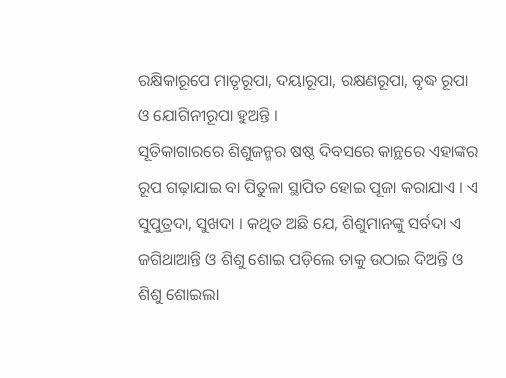ରକ୍ଷିକାରୂପେ ମାତୃରୂପା, ଦୟାରୂପା, ରକ୍ଷଣରୂପା, ବୃଦ୍ଧ ରୂପା ଓ ଯୋଗିନୀରୂପା ହୁଅନ୍ତି ।
ସୂତିକାଗାରରେ ଶିଶୁଜନ୍ମର ଷଷ୍ଠ ଦିବସରେ କାନ୍ଥରେ ଏହାଙ୍କର ରୂପ ଗଢ଼ାଯାଇ ବା ପିତୁଳା ସ୍ଥାପିତ ହୋଇ ପୂଜା କରାଯାଏ । ଏ ସୁପୁତ୍ରଦା, ସୁଖଦା । କଥିତ ଅଛି ଯେ, ଶିଶୁମାନଙ୍କୁ ସର୍ବଦା ଏ ଜଗିଥାଆନ୍ତି ଓ ଶିଶୁ ଶୋଇ ପଡ଼ିଲେ ତାକୁ ଉଠାଇ ଦିଅନ୍ତି ଓ ଶିଶୁ ଶୋଇଲା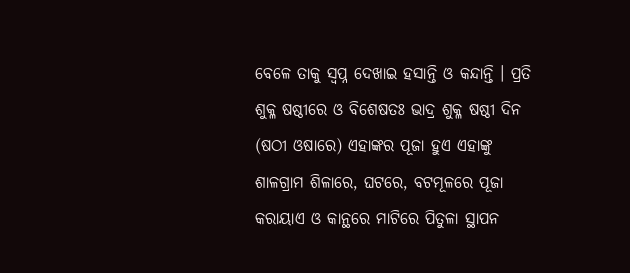ବେଳେ ତାକୁ ସ୍ୱପ୍ନ ଦେଖାଇ ହସାନ୍ତି ଓ କନ୍ଦାନ୍ତି । ପ୍ରତି ଶୁକ୍ଳ ଷଷ୍ଠୀରେ ଓ ବିଶେଷତଃ ଭାଦ୍ର ଶୁକ୍ଳ ଷଷ୍ଠୀ ଦିନ (ଷଠୀ ଓଷାରେ) ଏହାଙ୍କର ପୂଜା ହୁଏ ଏହାଙ୍କୁ ଶାଳଗ୍ରାମ ଶିଳାରେ, ଘଟରେ, ବଟମୂଳରେ ପୂଜା କରାୟାଏ ଓ କାନ୍ଥରେ ମାଟିରେ ପିତୁଳା ସ୍ଥାପନ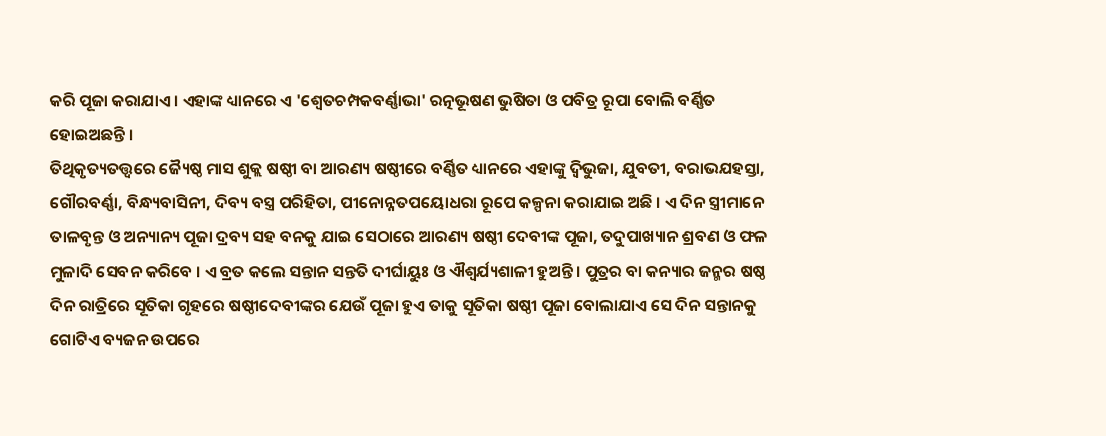କରି ପୂଜା କରାଯାଏ । ଏହାଙ୍କ ଧ୍ୟାନରେ ଏ 'ଶ୍ୱେତଚମ୍ପକବର୍ଣ୍ଣାଭା' ରତ୍ନଭୂଷଣ ଭୁଷିତା ଓ ପବିତ୍ର ରୂପା ବୋଲି ବର୍ଣ୍ଣିତ ହୋଇଅଛନ୍ତି ।
ତିଥିକୃତ୍ୟତତ୍ତ୍ୱରେ ଜ୍ୟୈଷ୍ଠ ମାସ ଶୁକ୍ଲ ଷଷ୍ଠୀ ବା ଆରଣ୍ୟ ଷଷ୍ଠୀରେ ବର୍ଣ୍ଣିତ ଧ୍ୟାନରେ ଏହାଙ୍କୁ ଦ୍ୱିଭୁଜା, ଯୁବତୀ, ବରାଭଯହସ୍ତା, ଗୌରବର୍ଣ୍ଣା, ବିନ୍ଧ୍ୟବାସିନୀ, ଦିବ୍ୟ ବସ୍ତ୍ର ପରିହିତା, ପୀନୋନ୍ନତପୟୋଧରା ରୂପେ କଳ୍ପନା କରାଯାଇ ଅଛି । ଏ ଦିନ ସ୍ତ୍ରୀମାନେ ତାଳବୃନ୍ତ ଓ ଅନ୍ୟାନ୍ୟ ପୂଜା ଦ୍ରବ୍ୟ ସହ ବନକୁ ଯାଇ ସେଠାରେ ଆରଣ୍ୟ ଷଷ୍ଠୀ ଦେବୀଙ୍କ ପୂଜା, ତଦୁପାଖ୍ୟାନ ଶ୍ରବଣ ଓ ଫଳ ମୁଳାଦି ସେବନ କରିବେ । ଏ ବ୍ରତ କଲେ ସନ୍ତାନ ସନ୍ତତି ଦୀର୍ଘାୟୁଃ ଓ ଐଶ୍ୱର୍ଯ୍ୟଶାଳୀ ହୁଅନ୍ତି । ପୁତ୍ରର ବା କନ୍ୟାର ଜନ୍ମର ଷଷ୍ଠ ଦିନ ରାତ୍ରିରେ ସୂତିକା ଗୃହରେ ଷଷ୍ଠୀଦେବୀଙ୍କର ଯେଉଁ ପୂଜା ହୁଏ ତାକୁ ସୂତିକା ଷଷ୍ଠୀ ପୂଜା ବୋଲାଯାଏ ସେ ଦିନ ସନ୍ତାନକୁ ଗୋଟିଏ ବ୍ୟଜନ ଉପରେ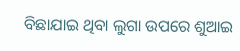ବିଛାଯାଇ ଥିବା ଲୁଗା ଉପରେ ଶୁଆଇ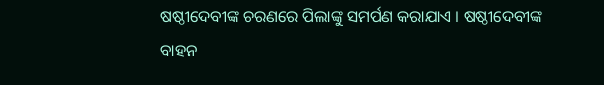ଷଷ୍ଠୀଦେବୀଙ୍କ ଚରଣରେ ପିଲାଙ୍କୁ ସମର୍ପଣ କରାଯାଏ । ଷଷ୍ଠୀଦେବୀଙ୍କ ବାହନ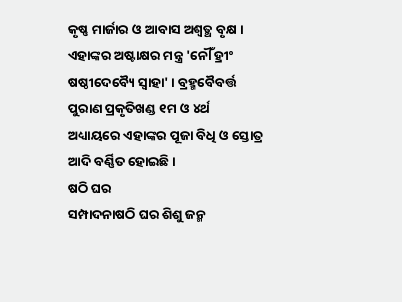କୃଷ୍ଣ ମାର୍ଜାର ଓ ଆବାସ ଅଶ୍ୱତ୍ଥ ବୃକ୍ଷ ।
ଏହାଙ୍କର ଅଷ୍ଟାକ୍ଷର ମନ୍ତ୍ର 'ନୌଁ ହ୍ରୀଂ ଷଷ୍ଠୀଦେବ୍ୟୈ ସ୍ୱାହା' । ବ୍ରହ୍ମବୈବର୍ତ୍ତ ପୁରାଣ ପ୍ରକୃତିଖଣ୍ଡ ୧ମ ଓ ୪ର୍ଥ ଅଧ୍ୟାୟରେ ଏହାଙ୍କର ପୂଜା ବିଧି ଓ ସ୍ତୋତ୍ର ଆଦି ବର୍ଣ୍ଣିତ ହୋଇଛି ।
ଷଠି ଘର
ସମ୍ପାଦନାଷଠି ଘର ଶିଶୁ ଜନ୍ମ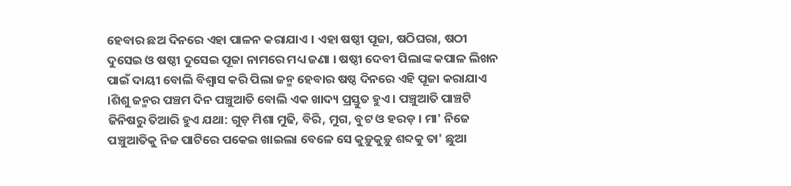ହେବାର ଛଅ ଦିନରେ ଏହା ପାଳନ କରାଯାଏ । ଏହା ଷଷ୍ଠୀ ପୂଜା, ଷଠିଘରା, ଷଠୀ ଦୁସେଇ ଓ ଷଷ୍ଠୀ ଦୁସେଇ ପୂଜା ନାମରେ ମଧ୍ୟ ଜଣା । ଷଷ୍ଠୀ ଦେବୀ ପିଲାଙ୍କ କପାଳ ଲିଖନ ପାଇଁ ଦାୟୀ ବୋଲି ବିଶ୍ୱାସ କରି ପିଲା ଜନ୍ମ ହେବାର ଷଷ୍ଠ ଦିନରେ ଏହି ପୂଜା କରାଯାଏ ।ଶିଶୁ ଜନ୍ମର ପଞ୍ଚମ ଦିନ ପଞ୍ଚୁଆତି ବୋଲି ଏକ ଖାଦ୍ୟ ପ୍ରସ୍ତୁତ ହୁଏ । ପଞ୍ଚୁଆତି ପାଞ୍ଚଟି ଜିନିଷରୁ ତିଆରି ହୁଏ ଯଥା: ଗୁଡ଼ ମିଶା ମୁଢି, ବିରି, ମୁଗ, ବୁଟ ଓ ହରଡ଼ । ମା' ନିଜେ ପଞ୍ଚୁଆତିକୁ ନିଜ ପାଟିରେ ପକେଇ ଖାଇଲା ବେଳେ ସେ କୁଡ଼ୁକୁଡ଼ୁ ଶବ୍ଦକୁ ତା' ଛୁଆ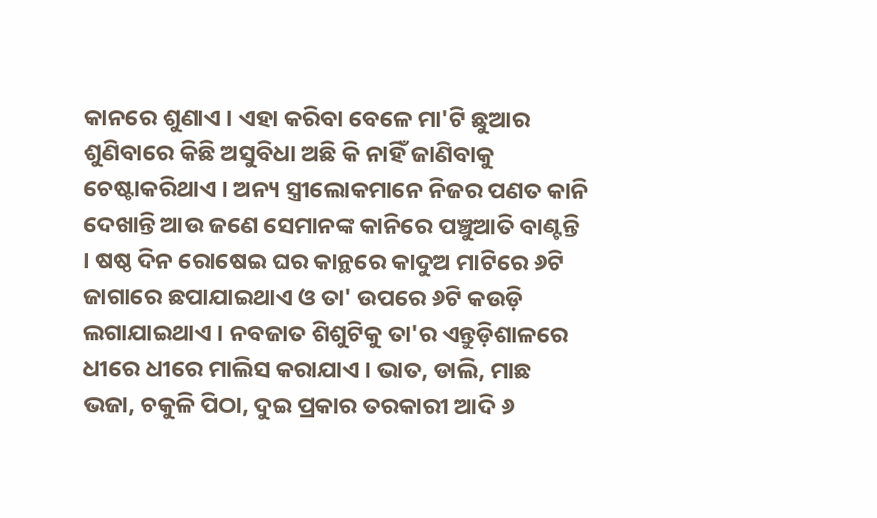କାନରେ ଶୁଣାଏ । ଏହା କରିବା ବେଳେ ମା'ଟି ଛୁଆର ଶୁଣିବାରେ କିଛି ଅସୁବିଧା ଅଛି କି ନାହିଁ ଜାଣିବାକୁ ଚେଷ୍ଟାକରିଥାଏ । ଅନ୍ୟ ସ୍ତ୍ରୀଲୋକମାନେ ନିଜର ପଣତ କାନି ଦେଖାନ୍ତି ଆଉ ଜଣେ ସେମାନଙ୍କ କାନିରେ ପଞ୍ଚୁଆତି ବାଣ୍ଟନ୍ତି । ଷଷ୍ଠ ଦିନ ରୋଷେଇ ଘର କାନ୍ଥରେ କାଦୁଅ ମାଟିରେ ୬ଟି ଜାଗାରେ ଛପାଯାଇଥାଏ ଓ ତା' ଉପରେ ୬ଟି କଉଡ଼ି ଲଗାଯାଇଥାଏ । ନବଜାତ ଶିଶୁଟିକୁ ତା'ର ଏନ୍ତୁଡ଼ିଶାଳରେ ଧୀରେ ଧୀରେ ମାଲିସ କରାଯାଏ । ଭାତ, ଡାଲି, ମାଛ ଭଜା, ଚକୁଳି ପିଠା, ଦୁଇ ପ୍ରକାର ତରକାରୀ ଆଦି ୬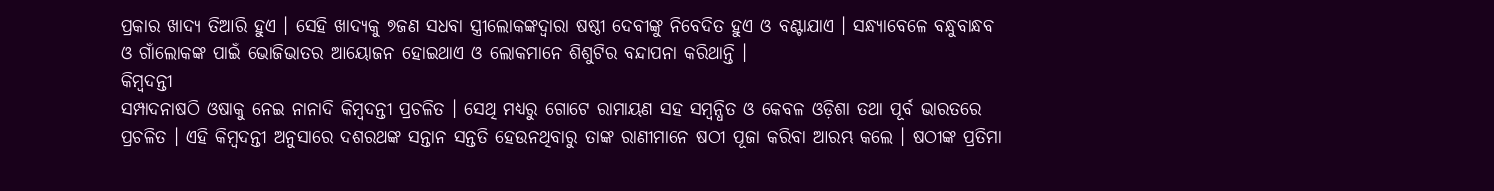ପ୍ରକାର ଖାଦ୍ୟ ତିଆରି ହୁଏ । ସେହି ଖାଦ୍ୟକୁ ୭ଜଣ ସଧବା ସ୍ତ୍ରୀଲୋକଙ୍କଦ୍ୱାରା ଷଷ୍ଠୀ ଦେବୀଙ୍କୁ ନିବେଦିତ ହୁଏ ଓ ବଣ୍ଟାଯାଏ । ସନ୍ଧ୍ୟାବେଳେ ବନ୍ଧୁବାନ୍ଧବ ଓ ଗାଁଲୋକଙ୍କ ପାଇଁ ଭୋଜିଭାତର ଆୟୋଜନ ହୋଇଥାଏ ଓ ଲୋକମାନେ ଶିଶୁଟିର ବନ୍ଦାପନା କରିଥାନ୍ତି ।
କିମ୍ବଦନ୍ତୀ
ସମ୍ପାଦନାଷଠି ଓଷାକୁ ନେଇ ନାନାଦି କିମ୍ବଦନ୍ତୀ ପ୍ରଚଳିତ । ସେଥି ମଧ୍ୟରୁ ଗୋଟେ ରାମାୟଣ ସହ ସମ୍ବନ୍ଧିତ ଓ କେବଳ ଓଡ଼ିଶା ତଥା ପୂର୍ବ ଭାରତରେ ପ୍ରଚଳିତ । ଏହି କିମ୍ବଦନ୍ତୀ ଅନୁସାରେ ଦଶରଥଙ୍କ ସନ୍ତାନ ସନ୍ତତି ହେଉନଥିବାରୁ ତାଙ୍କ ରାଣୀମାନେ ଷଠୀ ପୂଜା କରିବା ଆରମ୍ଭ କଲେ । ଷଠୀଙ୍କ ପ୍ରତିମା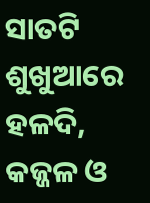ସାତଟି ଶୁଖୁଆରେ ହଳଦି, କଜ୍ଜଳ ଓ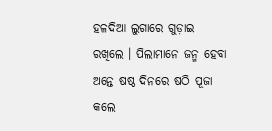ହଳଦିଆ ଲୁଗାରେ ଗୁଡ଼ାଇ ରଖିଲେ । ପିଲାମାନେ ଜନ୍ମ ହେବା ଅନ୍ତେ ଷଷ୍ଠ ଦିନରେ ଷଠି ପୂଜା କଲେ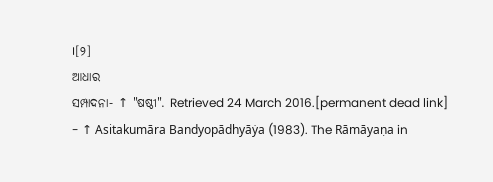।[୨]
ଆଧାର
ସମ୍ପାଦନା- ↑ "ଷଷ୍ଠୀ". Retrieved 24 March 2016.[permanent dead link]
- ↑ Asitakumāra Bandyopādhyāẏa (1983). The Rāmāyaṇa in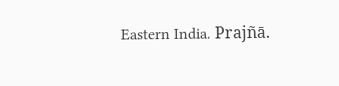Eastern India. Prajñā.